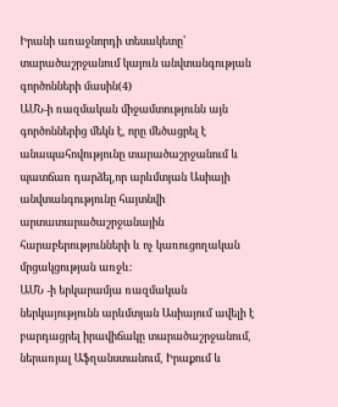Իրանի առաջնորդի տեսակետը՝ տարածաշրջանում կայուն անվտանգության գործոնների մասին(4)
ԱՄՆ-ի ռազմական միջամտությունն այն գործոններից մեկն է, որը մեծացրել է անապահովությունը տարածաշրջանում և պատճառ դարձել,որ արևմտյան Ասիայի անվտանգությունը հայտնվի արտատարածաշրջանային հարաբերությունների և ոչ կառուցողական մրցակցության առջև:
ԱՄՆ -ի երկարամյա ռազմական ներկայությունն արևմտյան Ասիայում ավելի է բարդացրել իրավիճակը տարածաշրջանում, ներառյալ Աֆղանստանում, Իրաքում և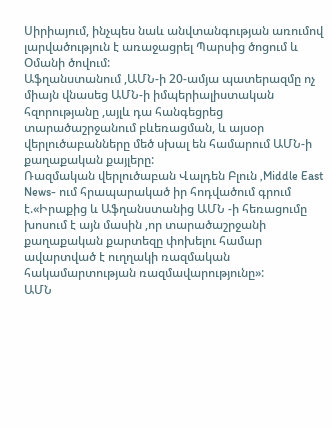Սիրիայում, ինչպես նաև անվտանգության առումով լարվածություն է առաջացրել Պարսից ծոցում և Օմանի ծովում:
Աֆղանստանում ,ԱՄՆ-ի 20-ամյա պատերազմը ոչ միայն վնասեց ԱՄՆ-ի իմպերիալիստական հզորությանը ,այլև դա հանգեցրեց տարածաշրջանում բևեռացման, և այսօր վերլուծաբանները մեծ սխալ են համարում ԱՄՆ-ի քաղաքական քայլերը:
Ռազմական վերլուծաբան Վալդեն Բլուն ,Middle East News- ում հրապարակած իր հոդվածում գրում է.«Իրաքից և Աֆղանստանից ԱՄՆ -ի հեռացումը խոսում է այն մասին ,որ տարածաշրջանի քաղաքական քարտեզը փոխելու համար ավարտված է ուղղակի ռազմական հակամարտության ռազմավարությունը»:
ԱՄՆ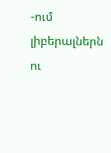-ում լիբերալներն ու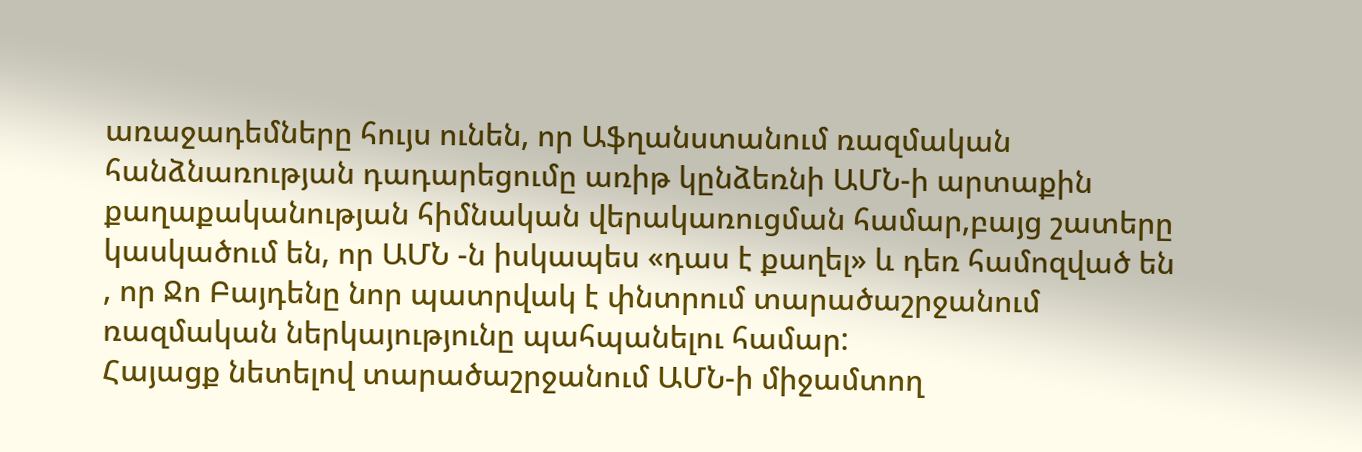առաջադեմները հույս ունեն, որ Աֆղանստանում ռազմական հանձնառության դադարեցումը առիթ կընձեռնի ԱՄՆ-ի արտաքին քաղաքականության հիմնական վերակառուցման համար,բայց շատերը կասկածում են, որ ԱՄՆ -ն իսկապես «դաս է քաղել» և դեռ համոզված են , որ Ջո Բայդենը նոր պատրվակ է փնտրում տարածաշրջանում ռազմական ներկայությունը պահպանելու համար:
Հայացք նետելով տարածաշրջանում ԱՄՆ-ի միջամտող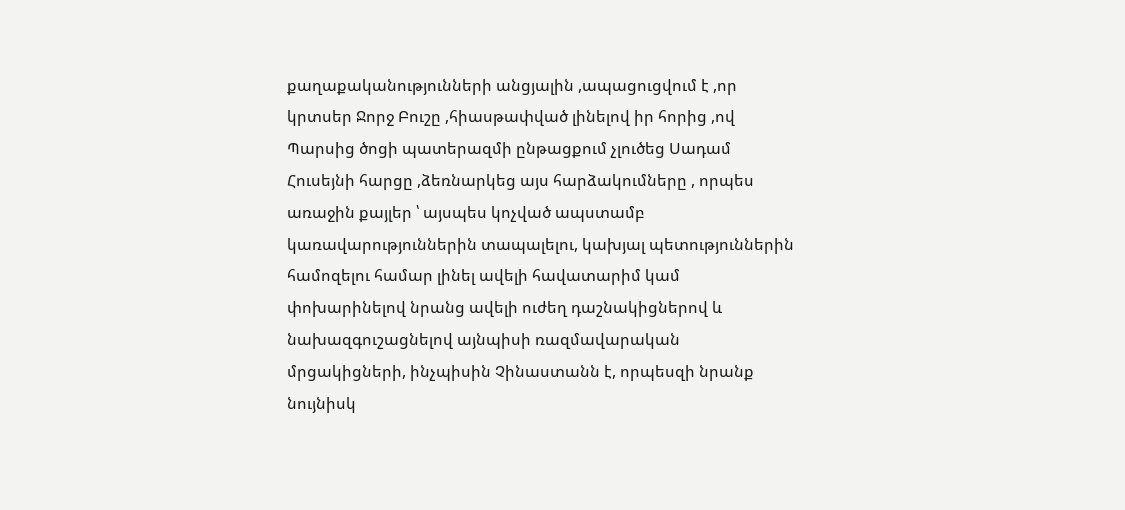քաղաքականությունների անցյալին ,ապացուցվում է ,որ կրտսեր Ջորջ Բուշը ,հիասթափված լինելով իր հորից ,ով Պարսից ծոցի պատերազմի ընթացքում չլուծեց Սադամ Հուսեյնի հարցը ,ձեռնարկեց այս հարձակումները , որպես առաջին քայլեր ՝ այսպես կոչված ապստամբ կառավարություններին տապալելու, կախյալ պետություններին համոզելու համար լինել ավելի հավատարիմ կամ փոխարինելով նրանց ավելի ուժեղ դաշնակիցներով և նախազգուշացնելով այնպիսի ռազմավարական մրցակիցների, ինչպիսին Չինաստանն է, որպեսզի նրանք նույնիսկ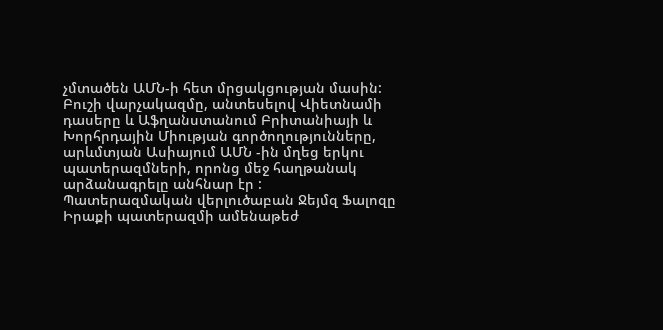չմտածեն ԱՄՆ-ի հետ մրցակցության մասին:
Բուշի վարչակազմը, անտեսելով Վիետնամի դասերը և Աֆղանստանում Բրիտանիայի և Խորհրդային Միության գործողությունները, արևմտյան Ասիայում ԱՄՆ -ին մղեց երկու պատերազմների, որոնց մեջ հաղթանակ արձանագրելը անհնար էր :
Պատերազմական վերլուծաբան Ջեյմզ Ֆալոզը Իրաքի պատերազմի ամենաթեժ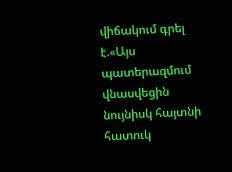վիճակում գրել է.«Այս պատերազմում վնասվեցին նույնիսկ հայտնի հատուկ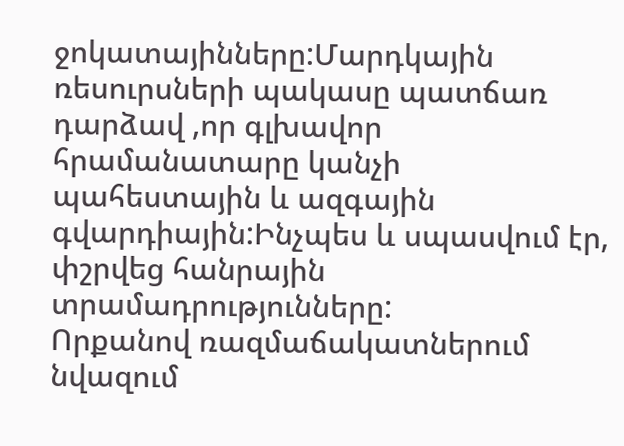ջոկատայինները:Մարդկային ռեսուրսների պակասը պատճառ դարձավ ,որ գլխավոր հրամանատարը կանչի պահեստային և ազգային գվարդիային:Ինչպես և սպասվում էր, փշրվեց հանրային տրամադրությունները:
Որքանով ռազմաճակատներում նվազում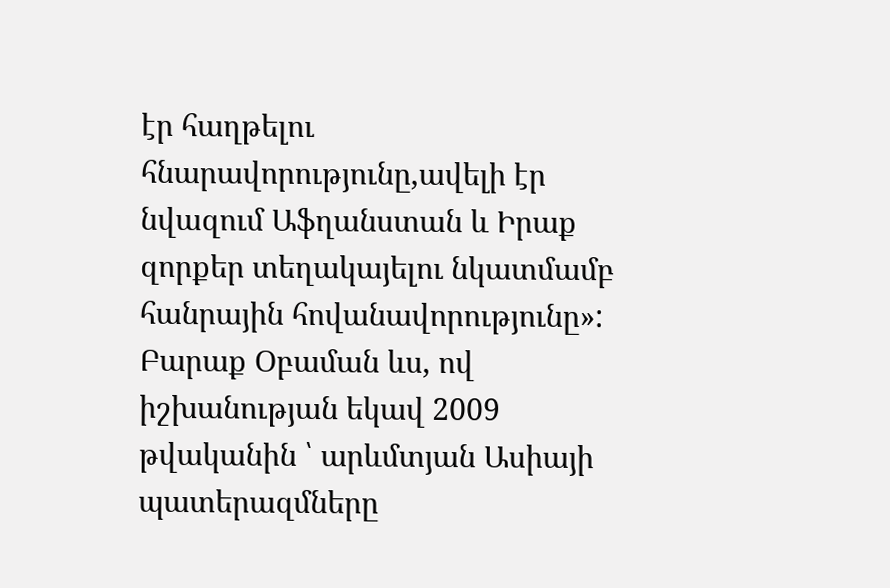էր հաղթելու հնարավորությունը,ավելի էր նվազում Աֆղանստան և Իրաք զորքեր տեղակայելու նկատմամբ հանրային հովանավորությունը»:
Բարաք Օբաման ևս, ով իշխանության եկավ 2009 թվականին ՝ արևմտյան Ասիայի պատերազմները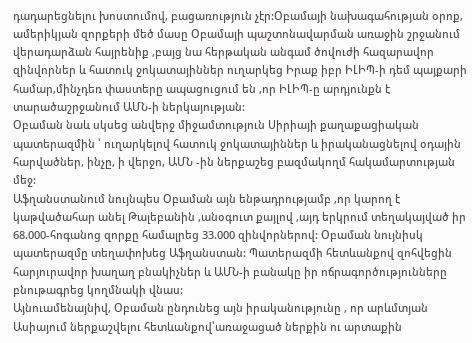դադարեցնելու խոստումով, բացառություն չէր:Օբամայի նախագահության օրոք, ամերիկյան զորքերի մեծ մասը Օբամայի պաշտոնավարման առաջին շրջանում վերադարձան հայրենիք ,բայց նա հերթական անգամ ծովուժի հազարավոր զինվորներ և հատուկ ջոկատայիններ ուղարկեց Իրաք իբր ԻԼԻՊ-ի դեմ պայքարի համար,մինչդեռ փաստերը ապացուցում են ,որ ԻԼԻՊ-ը արդյունքն է տարածաշրջանում ԱՄՆ-ի ներկայության:
Օբաման նաև սկսեց անվերջ միջամտություն Սիրիայի քաղաքացիական պատերազմին ՝ ուղարկելով հատուկ ջոկատայիններ և իրականացնելով օդային հարվածներ, ինչը, ի վերջո, ԱՄՆ -ին ներքաշեց բազմակողմ հակամարտության մեջ:
Աֆղանստանում նույնպես Օբաման այն ենթադրությամբ ,որ կարող է կաթվածահար անել Թալեբանին ,անօգուտ քայլով ,այդ երկրում տեղակայված իր 68.000-հոգանոց զորքը համալրեց 33.000 զինվորներով: Օբաման նույնիսկ պատերազմը տեղափոխեց Աֆղանստան: Պատերազմի հետևանքով զոհվեցին հարյուրավոր խաղաղ բնակիչներ և ԱՄՆ-ի բանակը իր ոճրագործությունները բնութագրեց կողմնակի վնաս:
Այնուամենայնիվ, Օբաման ընդունեց այն իրականությունը , որ արևմտյան Ասիայում ներքաշվելու հետևանքով՝առաջացած ներքին ու արտաքին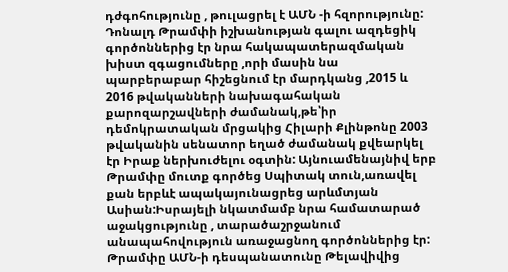դժգոհությունը , թուլացրել է ԱՄՆ -ի հզորությունը:
Դոնալդ Թրամփի իշխանության գալու ազդեցիկ գործոններից էր նրա հակապատերազմական խիստ զգացումները ,որի մասին նա պարբերաբար հիշեցնում էր մարդկանց ,2015 և 2016 թվականների նախագահական քարոզարշավների ժամանակ,թե՝իր դեմոկրատական մրցակից Հիլարի Քլինթոնը 2003 թվականին սենատոր եղած ժամանակ քվեարկել էր Իրաք ներխուժելու օգտին: Այնուամենայնիվ երբ Թրամփը մուտք գործեց Սպիտակ տուն,առավել քան երբևէ ապակայունացրեց արևմտյան Ասիան:Իսրայելի նկատմամբ նրա համատարած աջակցությունը , տարածաշրջանում անապահովություն առաջացնող գործոններից էր: Թրամփը ԱՄՆ-ի դեսպանատունը Թելավիվից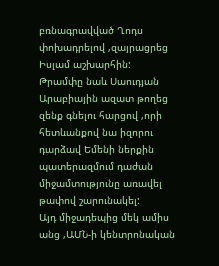բռնագրավված Ղոդս փոխադրելով ,զայրացրեց Իսլամ աշխարհին:
Թրամփը նաև Սաուդյան Արաբիային ազատ թողեց զենք գնելու հարցով ,որի հետևանքով նա իզորու դարձավ Եմենի ներքին պատերազմում դաժան միջամտությունը առավել թափով շարունակել:
Այդ միջադեպից մեկ ամիս անց ,ԱՄՆ-ի կենտրոնական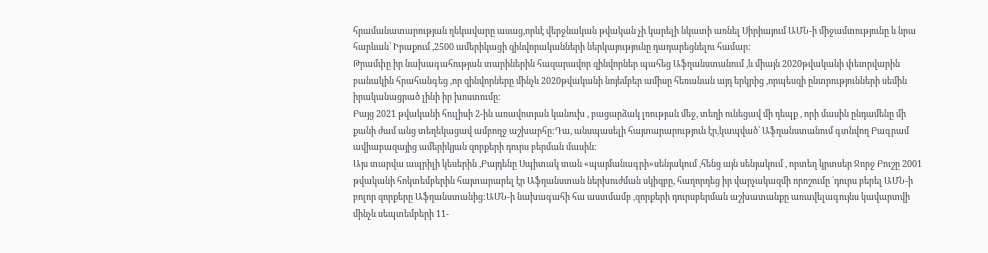հրամանատարության ղեկավարը ասաց,որևէ վերջնական թվական չի կարելի նկատի առնել Սիրիայում ԱՄՆ-ի միջամտությունը և նրա հարևան՝ Իրաքում ,2500 ամերիկացի զինվորականների ներկայությունը դադարեցնելու համար:
Թրամփը իր նախագահության տարիներին հազարավոր զինվորներ պահեց Աֆղանստանում ,և միայն 2020թվականի փետրվարին բանակին հրահանգեց ,որ զինվորները մինչև 2020թվականի նոյեմբեր ամիսը հեռանան այդ երկրից ,որպեսզի ընտրությունների սեմին իրականացրած լինի իր խոստումը:
Բայց 2021 թվականի հուլիսի 2-ին առավոտյան կանուխ , բացարձակ լռության մեջ, տեղի ունեցավ մի դեպք , որի մասին ընդամենը մի քանի ժամ անց տեղեկացավ ամբողջ աշխարհը:Դա, անսպասելի հայտարարություն էր,կապված՝ Աֆղանստանում գտնվող Բագրամ ավիաբազայից ամերիկյան զորքերի դուրս բերման մասին:
Այս տարվա ապրիլի կեսերին ,Բայդենը Սպիտակ տան «պայմանագրի»սենյակում ,հենց այն սենյակում , որտեղ կրտսեր Ջորջ Բուշը 2001 թվականի հոկտեմբերին հայտարարել էր Աֆղանստան ներխուժման սկիզբը, հաղորդեց իր վարչակազմի որոշումը `դուրս բերել ԱՄՆ-ի բոլոր զորքերը Աֆղանստանից:ԱՄՆ-ի նախագահի հա աստմամբ ,զորքերի դուրսբերման աշխատանքը առավելագույնս կավարտվի մինչև սեպտեմբերի 11-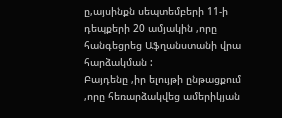ը,այսինքն սեպտեմբերի 11-ի դեպքերի 20 ամյակին ,որը հանգեցրեց Աֆղանստանի վրա հարձակման :
Բայդենը ,իր ելույթի ընթացքում ,որը հեռարձակվեց ամերիկյան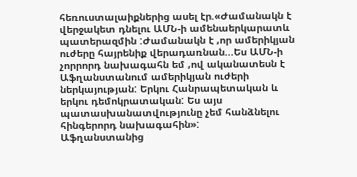հեռուստալաիքներից ասել էր.«Ժամանակն է վերջակետ դնելու ԱՄՆ-ի ամենաերկարատև պատերազմին :Ժամանակն է ,որ ամերիկյան ուժերը հայրենիք վերադառնան...Ես ԱՄՆ-ի չորրորդ նախագահն եմ ,ով ականատեսն է Աֆղանստանում ամերիկյան ուժերի ներկայության: Երկու Հանրապետական և երկու դեմոկրատական: Ես այս պատասխանատվությունը չեմ հանձնելու հինգերորդ նախագահին»:
Աֆղանստանից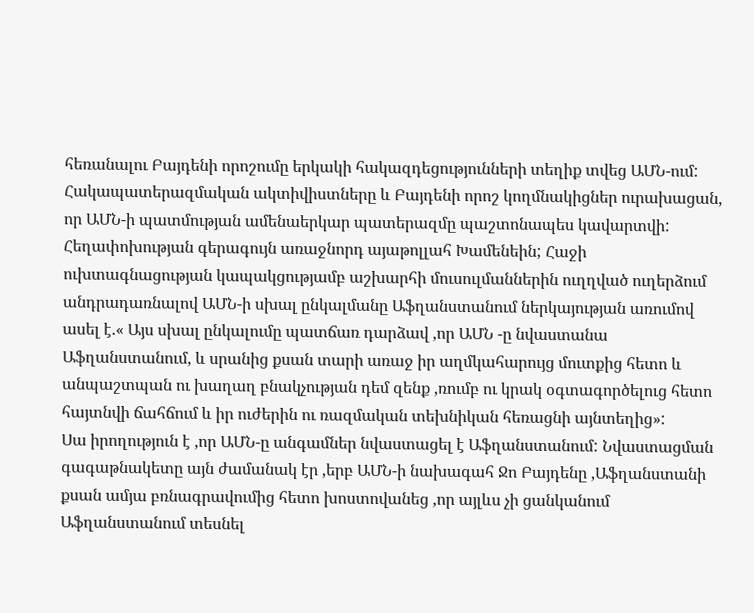հեռանալու Բայդենի որոշումը երկակի հակազդեցությունների տեղիք տվեց ԱՄՆ-ում: Հակապատերազմական ակտիվիստները և Բայդենի որոշ կողմնակիցներ ուրախացան, որ ԱՄՆ-ի պատմության ամենաերկար պատերազմը պաշտոնապես կավարտվի:
Հեղափոխության գերագույն առաջնորդ այաթոլլահ Խամենեին; Հաջի ուխտագնացության կապակցությամբ աշխարհի մուսուլմաններին ուղղված ուղերձում անդրադառնալով ԱՄՆ-ի սխալ ընկալմանը Աֆղանստանում ներկայության առումով ասել է.« Այս սխալ ընկալումը պատճառ դարձավ ,որ ԱՄՆ -ը նվաստանա Աֆղանստանում, և սրանից քսան տարի առաջ իր աղմկահարույց մուտքից հետո և անպաշտպան ու խաղաղ բնակչության դեմ զենք ,ռումբ ու կրակ օգտագործելուց հետո հայտնվի ճահճում և իր ուժերին ու ռազմական տեխնիկան հեռացնի այնտեղից»:
Սա իրողություն է ,որ ԱՄՆ-ը անգամներ նվաստացել է Աֆղանստանում: Նվաստացման գագաթնակետը այն ժամանակ էր ,երբ ԱՄՆ-ի նախագահ Ջո Բայդենը ,Աֆղանստանի քսան ամյա բռնագրավումից հետո խոստովանեց ,որ այլևս չի ցանկանում Աֆղանստանում տեսնել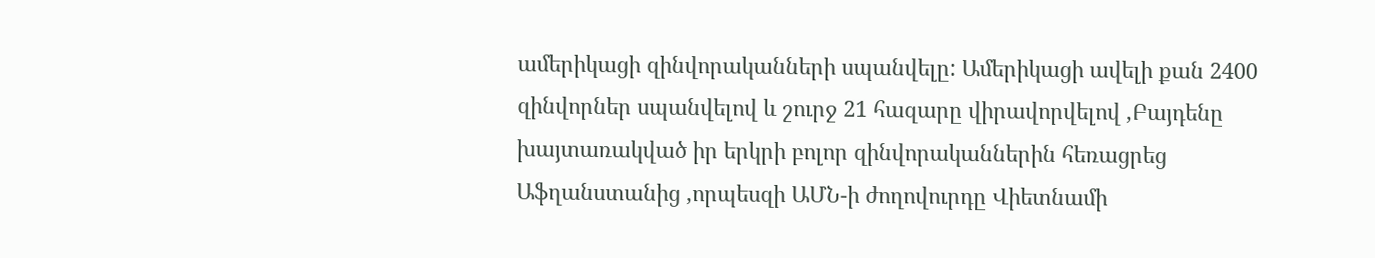ամերիկացի զինվորականների սպանվելը: Ամերիկացի ավելի քան 2400 զինվորներ սպանվելով և շուրջ 21 հազարը վիրավորվելով ,Բայդենը խայտառակված իր երկրի բոլոր զինվորականներին հեռացրեց Աֆղանստանից ,որպեսզի ԱՄՆ-ի ժողովուրդը Վիետնամի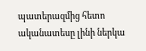պատերազմից հետո ականատեսը լինի ներկա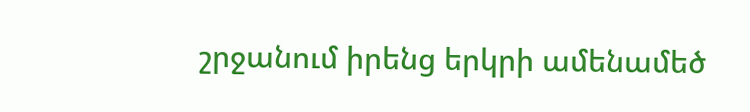շրջանում իրենց երկրի ամենամեծ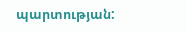պարտության: